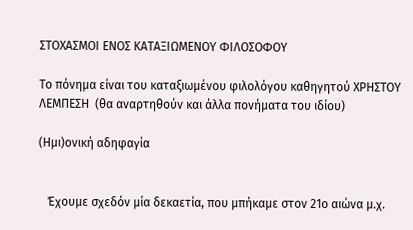ΣΤΟΧΑΣΜΟΙ ΕΝΟΣ ΚΑΤΑΞΙΩΜΕΝΟΥ ΦΙΛΟΣΟΦΟΥ

Το πόνημα είναι του καταξιωμένου φιλολόγου καθηγητού ΧΡΗΣΤΟΥ ΛΕΜΠΕΣΗ  (θα αναρτηθούν και άλλα πονήματα του ιδίου)

(Ημι)ονική αδηφαγία


   Έχουμε σχεδόν μία δεκαετία, που μπήκαμε στον 21ο αιώνα μ.χ.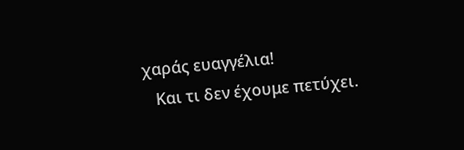χαράς ευαγγέλια!
   Kαι τι δεν έχουμε πετύχει.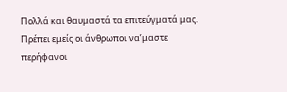Πολλά και θαυμαστά τα επιτεύγματά μας. Πρέπει εμείς οι άνθρωποι να’μαστε περήφανοι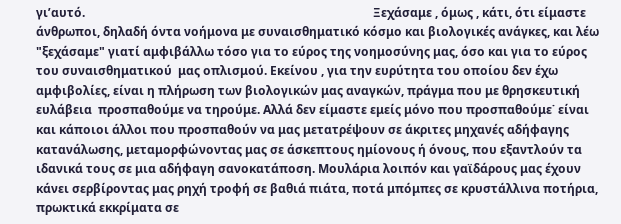γι’αυτό.                                                                                                Ξεχάσαμε , όμως , κάτι, ότι είμαστε  άνθρωποι, δηλαδή όντα νοήμονα με συναισθηματικό κόσμο και βιολογικές ανάγκες, και λέω "ξεχάσαμε" γιατί αμφιβάλλω τόσο για το εύρος της νοημοσύνης μας, όσο και για το εύρος του συναισθηματικού  μας οπλισμού. Εκείνου , για την ευρύτητα του οποίου δεν έχω αμφιβολίες, είναι η πλήρωση των βιολογικών μας αναγκών, πράγμα που με θρησκευτική ευλάβεια  προσπαθούμε να τηρούμε. Αλλά δεν είμαστε εμείς μόνο που προσπαθούμε˙ είναι και κάποιοι άλλοι που προσπαθούν να μας μετατρέψουν σε άκριτες μηχανές αδήφαγης κατανάλωσης, μεταμορφώνοντας μας σε άσκεπτους ημίονους ή όνους, που εξαντλούν τα ιδανικά τους σε μια αδήφαγη σανοκατάποση. Μουλάρια λοιπόν και γαϊδάρους μας έχουν κάνει σερβίροντας μας ρηχή τροφή σε βαθιά πιάτα, ποτά μπόμπες σε κρυστάλλινα ποτήρια, πρωκτικά εκκρίματα σε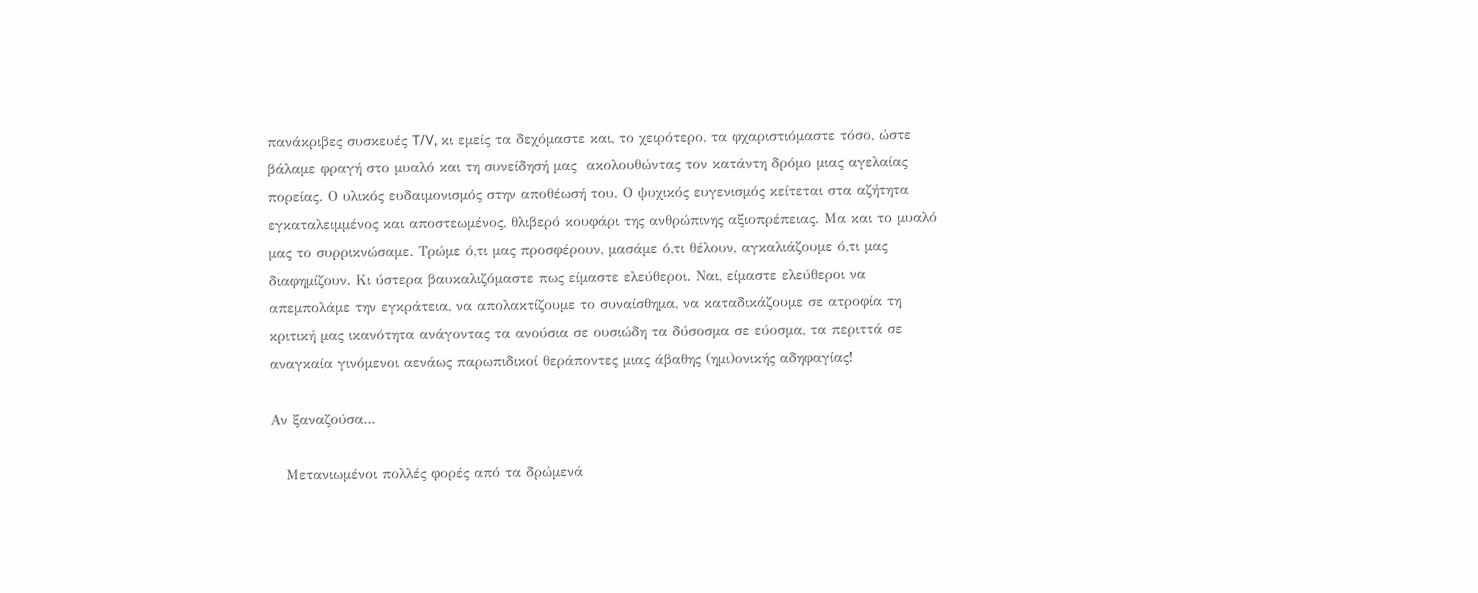πανάκριβες συσκευές T/V, κι εμείς τα δεχόμαστε και, το χειρότερο, τα φχαριστιόμαστε τόσο, ώστε βάλαμε φραγή στο μυαλό και τη συνείδησή μας  ακολουθώντας τον κατάντη δρόμο μιας αγελαίας πορείας. Ο υλικός ευδαιμονισμός στην αποθέωσή του. Ο ψυχικός ευγενισμός κείτεται στα αζήτητα εγκαταλειμμένος και αποστεωμένος, θλιβερό κουφάρι της ανθρώπινης αξιοπρέπειας. Μα και το μυαλό μας το συρρικνώσαμε. Τρώμε ό,τι μας προσφέρουν, μασάμε ό,τι θέλουν, αγκαλιάζουμε ό,τι μας διαφημίζουν. Κι ύστερα βαυκαλιζόμαστε πως είμαστε ελεύθεροι. Ναι, είμαστε ελεύθεροι να απεμπολάμε την εγκράτεια, να απολακτίζουμε το συναίσθημα, να καταδικάζουμε σε ατροφία τη κριτική μας ικανότητα ανάγοντας τα ανούσια σε ουσιώδη τα δύσοσμα σε εύοσμα, τα περιττά σε αναγκαία γινόμενοι αενάως παρωπιδικοί θεράποντες μιας άβαθης (ημι)ονικής αδηφαγίας!

Αν ξαναζούσα...

   Μετανιωμένοι πολλές φορές από τα δρώμενά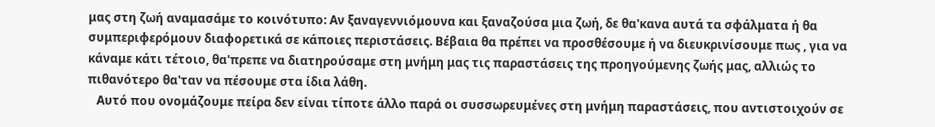μας στη ζωή αναμασάμε το κοινότυπο: Αν ξαναγεννιόμουνα και ξαναζούσα μια ζωή, δε θα'κανα αυτά τα σφάλματα ή θα συμπεριφερόμουν διαφορετικά σε κάποιες περιστάσεις. Βέβαια θα πρέπει να προσθέσουμε ή να διευκρινίσουμε πως , για να κάναμε κάτι τέτοιο, θα'πρεπε να διατηρούσαμε στη μνήμη μας τις παραστάσεις της προηγούμενης ζωής μας, αλλιώς το πιθανότερο θα'ταν να πέσουμε στα ίδια λάθη.
   Αυτό που ονομάζουμε πείρα δεν είναι τίποτε άλλο παρά οι συσσωρευμένες στη μνήμη παραστάσεις, που αντιστοιχούν σε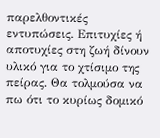παρελθοντικές εντυπώσεις. Επιτυχίες ή αποτυχίες στη ζωή δίνουν υλικό για το χτίσιμο της πείρας. Θα τολμούσα να πω ότι το κυρίως δομικό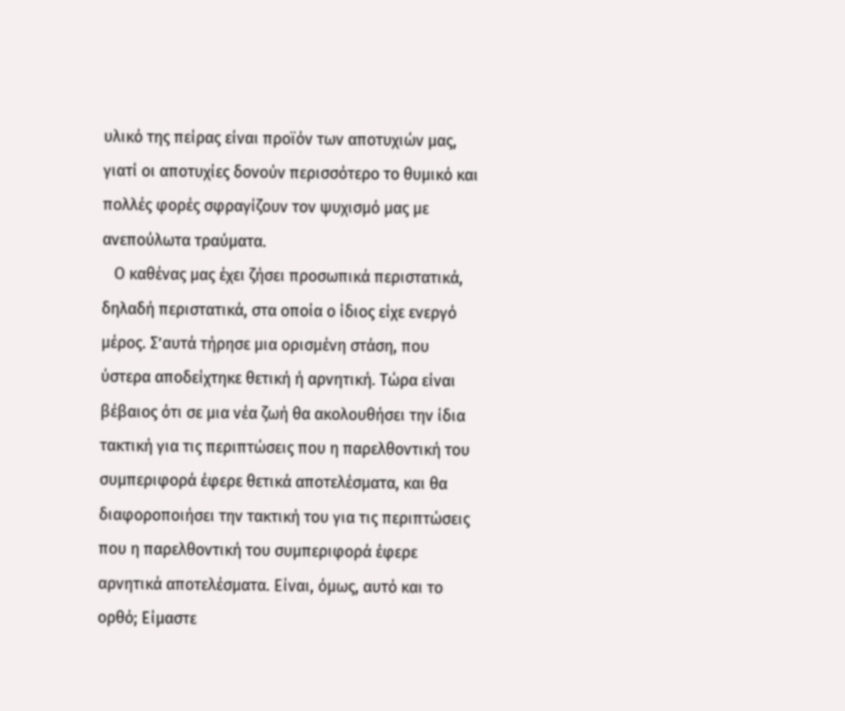υλικό της πείρας είναι προϊόν των αποτυχιών μας, γιατί οι αποτυχίες δονούν περισσότερο το θυμικό και πολλές φορές σφραγίζουν τον ψυχισμό μας με ανεπούλωτα τραύματα.
   Ο καθένας μας έχει ζήσει προσωπικά περιστατικά, δηλαδή περιστατικά, στα οποία ο ίδιος είχε ενεργό μέρος. Σ’αυτά τήρησε μια ορισμένη στάση, που ύστερα αποδείχτηκε θετική ή αρνητική. Τώρα είναι βέβαιος ότι σε μια νέα ζωή θα ακολουθήσει την ίδια τακτική για τις περιπτώσεις που η παρελθοντική του συμπεριφορά έφερε θετικά αποτελέσματα, και θα διαφοροποιήσει την τακτική του για τις περιπτώσεις που η παρελθοντική του συμπεριφορά έφερε αρνητικά αποτελέσματα. Είναι, όμως, αυτό και το ορθό; Είμαστε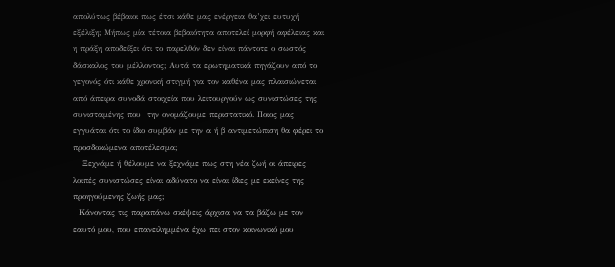απολύτως βέβαιοι πως έτσι κάθε μας ενέργεια θα’χει ευτυχή εξέλιξη; Μήπως μία τέτοια βεβαιότητα αποτελεί μορφή αφέλειας και η πράξη αποδείξει ότι το παρελθόν δεν είναι πάντοτε ο σωστός δάσκαλος του μέλλοντος; Αυτά τα ερωτηματικά πηγάζουν από το γεγονός ότι κάθε χρονική στιγμή για τον καθένα μας πλαισιώνεται από άπειρα συνοδά στοιχεία που λειτουργούν ως συνιστώσες της συνισταμένης που  την ονομάζουμε περιστατικό. Ποιος μας εγγυάται ότι το ίδιο συμβάν με την α ή β αντιμετώπιση θα φέρει το προσδοκώμενα αποτέλεσμα;
   Ξεχνάμε ή θέλουμε να ξεχνάμε πως στη νέα ζωή οι άπειρες λοιπές συνιστώσες είναι αδύνατο να είναι ίδιες με εκείνες της προηγούμενης ζωής μας;
  Κάνοντας τις παραπάνω σκέψεις άρχισα να τα βάζω με τον εαυτό μου, που επανειλημμένα έχω πει στον κοινωνικό μου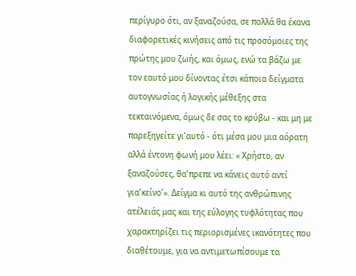περίγυρο ότι, αν ξαναζούσα, σε πολλά θα έκανα διαφορετικές κινήσεις από τις προσόμοιες της πρώτης μου ζωής, και όμως, ενώ τα βάζω με τον εαυτό μου δίνοντας έτσι κάποια δείγματα αυτογνωσίας ή λογικής μέθεξης στα τεκταινόμενα, όμως δε σας το κρύβω - και μη με παρεξηγείτε γι’αυτό - ότι μέσα μου μια αόρατη αλλά έντονη φωνή μου λέει: « Χρήστο, αν ξαναζούσες, θα’πρεπε να κάνεις αυτό αντί για’κείνο’». Δείγμα κι αυτό της ανθρώπινης ατέλειάς μας και της εύλογης τυφλότητας που χαρακτηρίζει τις περιορισμένες ικανότητες που διαθέτουμε, για να αντιμετωπίσουμε τα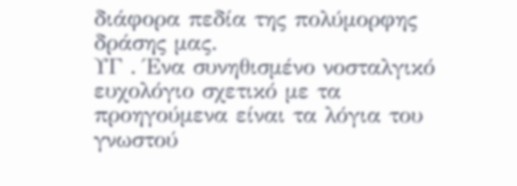διάφορα πεδία της πολύμορφης δράσης μας.
ΥΓ . Ένα συνηθισμένο νοσταλγικό ευχολόγιο σχετικό με τα προηγούμενα είναι τα λόγια του γνωστού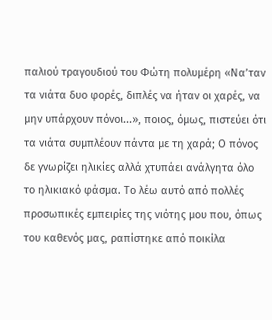παλιού τραγουδιού του Φώτη πολυμέρη «Να’ταν τα νιάτα δυο φορές, διπλές να ήταν oι χαρές, να μην υπάρχουν πόνοι...», ποιος, όμως, πιστεύει ότι τα νιάτα συμπλέουν πάντα με τη χαρά; Ο πόνος δε γνωρίζει ηλικίες αλλά χτυπάει ανάλγητα όλο το ηλικιακό φάσμα. Το λέω αυτό από πολλές προσωπικές εμπειρίες της νιότης μου που, όπως του καθενός μας, ραπίστηκε από ποικίλα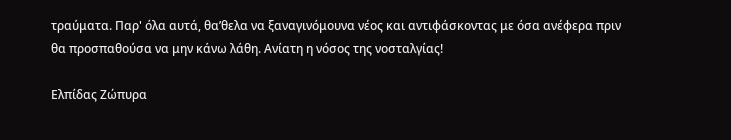τραύματα. Παρ' όλα αυτά, θα’θελα να ξαναγινόμουνα νέος και αντιφάσκοντας με όσα ανέφερα πριν θα προσπαθούσα να μην κάνω λάθη. Ανίατη η νόσος της νοσταλγίας!

Ελπίδας Ζώπυρα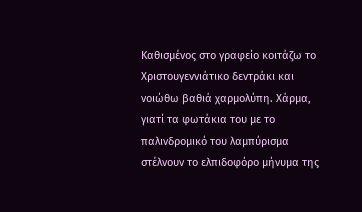Καθισμένος στο γραφείο κοιτάζω το Χριστουγεννιάτικο δεντράκι και νοιώθω βαθιά χαρμολύπη. Χάρμα, γιατί τα φωτάκια του με το παλινδρομικό του λαμπύρισμα στέλνουν το ελπιδοφόρο μήνυμα της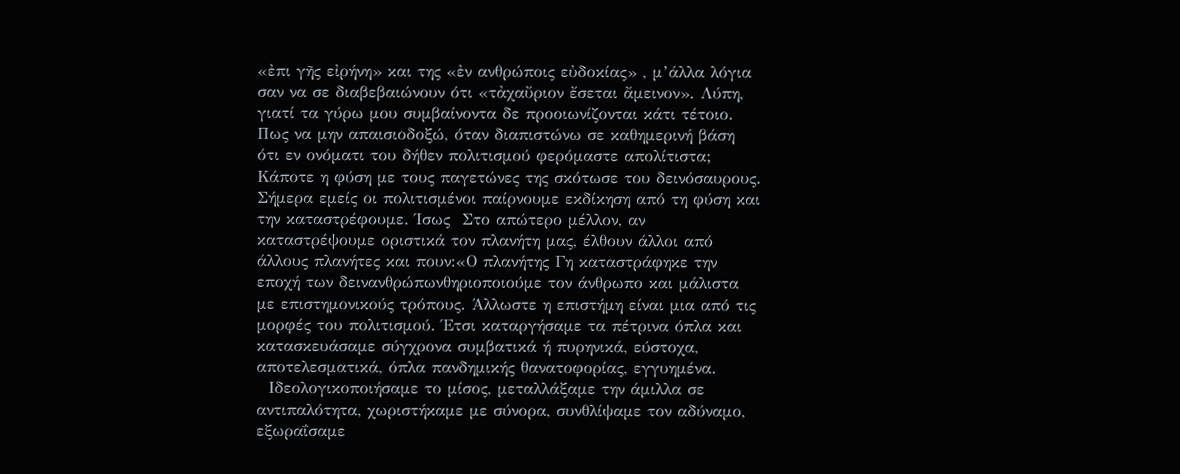«ἐπι γῆς εἰρήνη» και της «ἐν ανθρώποις εὐδοκίας» , μ’άλλα λόγια σαν να σε διαβεβαιώνουν ότι «τἀχαὔριον ἔσεται ἄμεινον». Λύπη, γιατί τα γύρω μου συμβαίνοντα δε προοιωνίζονται κάτι τέτοιο. Πως να μην απαισιοδοξώ, όταν διαπιστώνω σε καθημερινή βάση ότι εν ονόματι του δήθεν πολιτισμού φερόμαστε απολίτιστα; Κάποτε η φύση με τους παγετώνες της σκότωσε του δεινόσαυρους. Σήμερα εμείς οι πολιτισμένοι παίρνουμε εκδίκηση από τη φύση και την καταστρέφουμε. Ίσως  Στο απώτερο μέλλον, αν καταστρέψουμε οριστικά τον πλανήτη μας, έλθουν άλλοι από άλλους πλανήτες και πουν:«Ο πλανήτης Γη καταστράφηκε την εποχή των δεινανθρώπωνθηριοποιούμε τον άνθρωπο και μάλιστα με επιστημονικούς τρόπους. Άλλωστε η επιστήμη είναι μια από τις μορφές του πολιτισμού. Έτσι καταργήσαμε τα πέτρινα όπλα και κατασκευάσαμε σύγχρονα συμβατικά ή πυρηνικά, εύστοχα, αποτελεσματικά, όπλα πανδημικής θανατοφορίας, εγγυημένα.
  Ιδεολογικοποιήσαμε το μίσος, μεταλλάξαμε την άμιλλα σε αντιπαλότητα, χωριστήκαμε με σύνορα, συνθλίψαμε τον αδύναμο, εξωραΐσαμε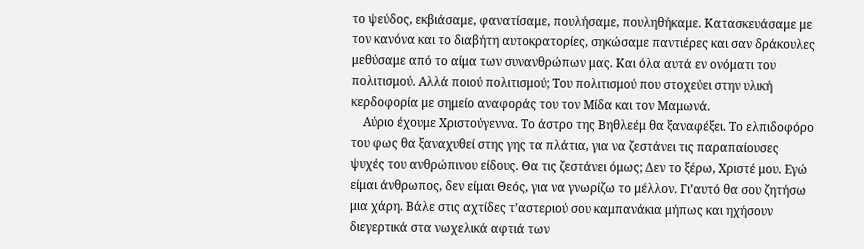το ψεύδος, εκβιάσαμε, φανατίσαμε, πουλήσαμε, πουληθήκαμε. Κατασκευάσαμε με τον κανόνα και το διαβήτη αυτοκρατορίες, σηκώσαμε παντιέρες και σαν δράκουλες μεθύσαμε από το αίμα των συνανθρώπων μας. Και όλα αυτά εν ονόματι του πολιτισμού. Αλλά ποιού πολιτισμού; Του πολιτισμού που στοχεύει στην υλική κερδοφορία με σημείο αναφοράς του τον Μίδα και τον Μαμωνά.
    Αύριο έχουμε Χριστούγεννα. Το άστρο της Βηθλεέμ θα ξαναφέξει. Το ελπιδοφόρο του φως θα ξαναχυθεί στης γης τα πλάτια, για να ζεστάνει τις παραπαίουσες ψυχές του ανθρώπινου είδους. Θα τις ζεστάνει όμως; Δεν το ξέρω, Χριστέ μου. Εγώ είμαι άνθρωπος, δεν είμαι Θεός, για να γνωρίζω το μέλλον. Γι’αυτό θα σου ζητήσω μια χάρη. Βάλε στις αχτίδες τ’αστεριού σου καμπανάκια μήπως και ηχήσουν διεγερτικά στα νωχελικά αφτιά των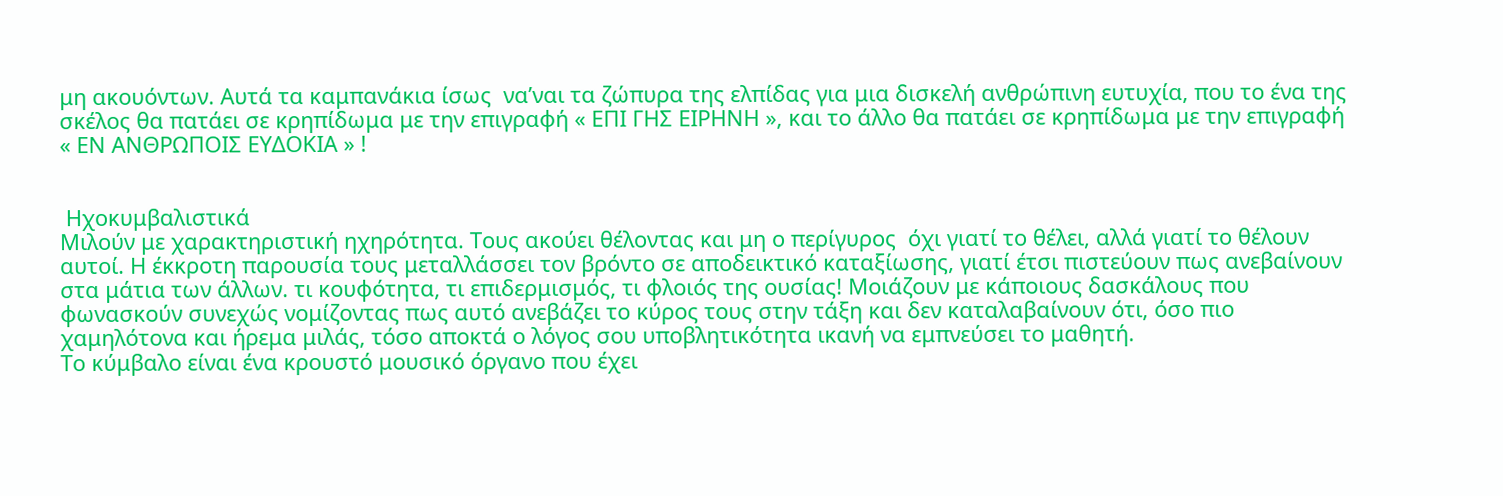μη ακουόντων. Αυτά τα καμπανάκια ίσως  να’ναι τα ζώπυρα της ελπίδας για μια δισκελή ανθρώπινη ευτυχία, που το ένα της σκέλος θα πατάει σε κρηπίδωμα με την επιγραφή « ΕΠΙ ΓΗΣ ΕΙΡΗΝΗ », και το άλλο θα πατάει σε κρηπίδωμα με την επιγραφή « ΕΝ ΑΝΘΡΩΠΟΙΣ ΕΥΔΟΚΙΑ » !


 Ηχοκυμβαλιστικά
Μιλούν με χαρακτηριστική ηχηρότητα. Τους ακούει θέλοντας και μη ο περίγυρος  όχι γιατί το θέλει, αλλά γιατί το θέλουν αυτοί. Η έκκροτη παρουσία τους μεταλλάσσει τον βρόντο σε αποδεικτικό καταξίωσης, γιατί έτσι πιστεύουν πως ανεβαίνουν στα μάτια των άλλων. τι κουφότητα, τι επιδερμισμός, τι φλοιός της ουσίας! Μοιάζουν με κάποιους δασκάλους που φωνασκούν συνεχώς νομίζοντας πως αυτό ανεβάζει το κύρος τους στην τάξη και δεν καταλαβαίνουν ότι, όσο πιο χαμηλότονα και ήρεμα μιλάς, τόσο αποκτά ο λόγος σου υποβλητικότητα ικανή να εμπνεύσει το μαθητή.
Το κύμβαλο είναι ένα κρουστό μουσικό όργανο που έχει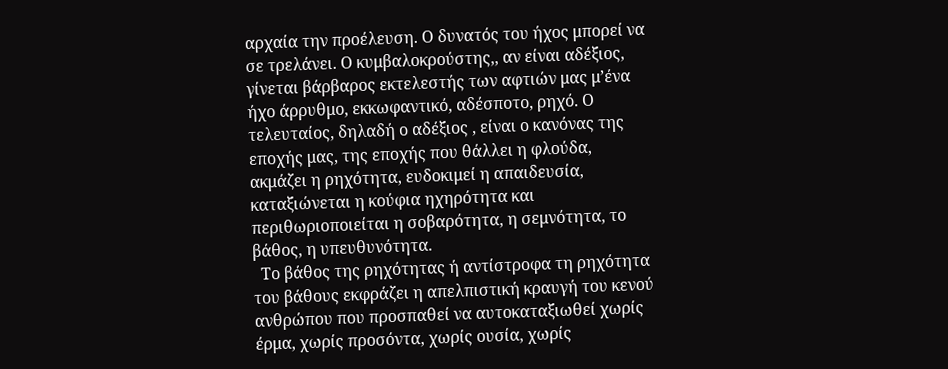αρχαία την προέλευση. Ο δυνατός του ήχος μπορεί να σε τρελάνει. Ο κυμβαλοκρούστης,, αν είναι αδέξιος, γίνεται βάρβαρος εκτελεστής των αφτιών μας μ’ένα ήχο άρρυθμο, εκκωφαντικό, αδέσποτο, ρηχό. Ο τελευταίος, δηλαδή ο αδέξιος , είναι ο κανόνας της εποχής μας, της εποχής που θάλλει η φλούδα, ακμάζει η ρηχότητα, ευδοκιμεί η απαιδευσία, καταξιώνεται η κούφια ηχηρότητα και περιθωριοποιείται η σοβαρότητα, η σεμνότητα, το βάθος, η υπευθυνότητα.
  Το βάθος της ρηχότητας ή αντίστροφα τη ρηχότητα του βάθους εκφράζει η απελπιστική κραυγή του κενού ανθρώπου που προσπαθεί να αυτοκαταξιωθεί χωρίς έρμα, χωρίς προσόντα, χωρίς ουσία, χωρίς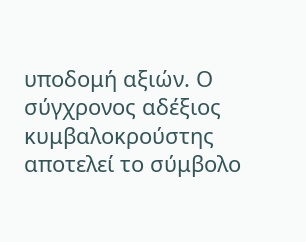υποδομή αξιών. Ο σύγχρονος αδέξιος κυμβαλοκρούστης αποτελεί το σύμβολο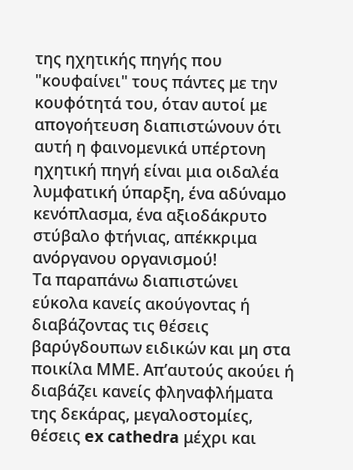της ηχητικής πηγής που "κουφαίνει" τους πάντες με την κουφότητά του, όταν αυτοί με απογοήτευση διαπιστώνουν ότι αυτή η φαινομενικά υπέρτονη ηχητική πηγή είναι μια οιδαλέα λυμφατική ύπαρξη, ένα αδύναμο κενόπλασμα, ένα αξιοδάκρυτο στύβαλο φτήνιας, απέκκριμα ανόργανου οργανισμού!
Τα παραπάνω διαπιστώνει εύκολα κανείς ακούγοντας ή διαβάζοντας τις θέσεις βαρύγδουπων ειδικών και μη στα ποικίλα ΜΜΕ. Απ’αυτούς ακούει ή διαβάζει κανείς φληναφλήματα της δεκάρας, μεγαλοστομίες, θέσεις ex cathedra μέχρι και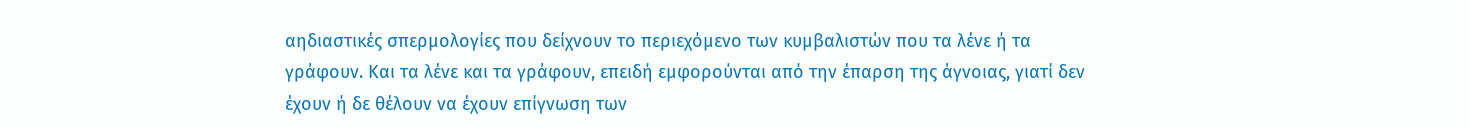αηδιαστικές σπερμολογίες που δείχνουν το περιεχόμενο των κυμβαλιστών που τα λένε ή τα γράφουν. Και τα λένε και τα γράφουν, επειδή εμφορούνται από την έπαρση της άγνοιας, γιατί δεν έχουν ή δε θέλουν να έχουν επίγνωση των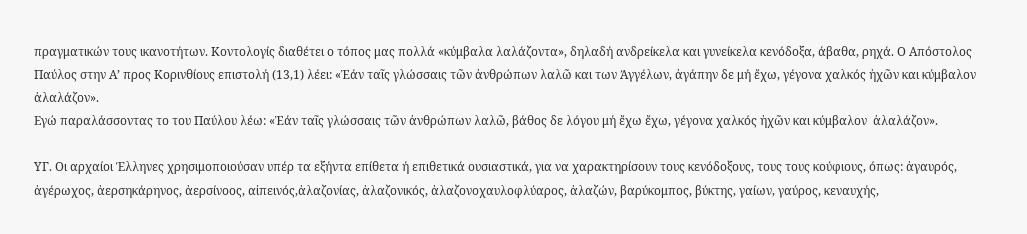πραγματικών τους ικανοτήτων. Κοντολογίς διαθέτει ο τόπος μας πολλά «κύμβαλα λαλάζοντα», δηλαδή ανδρείκελα και γυνείκελα κενόδοξα, άβαθα, ρηχά. Ο Απόστολος Παύλος στην Α’ προς Κορινθίους επιστολή (13,1) λέει: «Ἐάν ταῖς γλώσσαις τῶν ἀνθρώπων λαλῶ και των Άγγέλων, ἀγάπην δε μή ἔχω, γέγονα χαλκός ἠχῶν και κύμβαλον  ἀλαλάζον».
Εγώ παραλάσσοντας το του Παύλου λέω: «Ἐάν ταῖς γλώσσαις τῶν ἀνθρώπων λαλῶ, βάθος δε λόγου μή ἔχω ἔχω, γέγονα χαλκός ἠχῶν και κύμβαλον  ἀλαλάζον».

ΥΓ. Οι αρχαίοι Έλληνες χρησιμοποιούσαν υπέρ τα εξήντα επίθετα ή επιθετικά ουσιαστικά, για να χαρακτηρίσουν τους κενόδοξους, τους τους κούφιους, όπως: ἀγαυρός, ἀγέρωχος, ἀερσηκάρηνος, ἀερσίνοος, αἰπεινός,ἀλαζονίας, ἀλαζονικός, ἀλαζονοχαυλοφλύαρος, ἀλαζών, βαρύκομπος, βύκτης, γαίων, γαύρος, κεναυχής,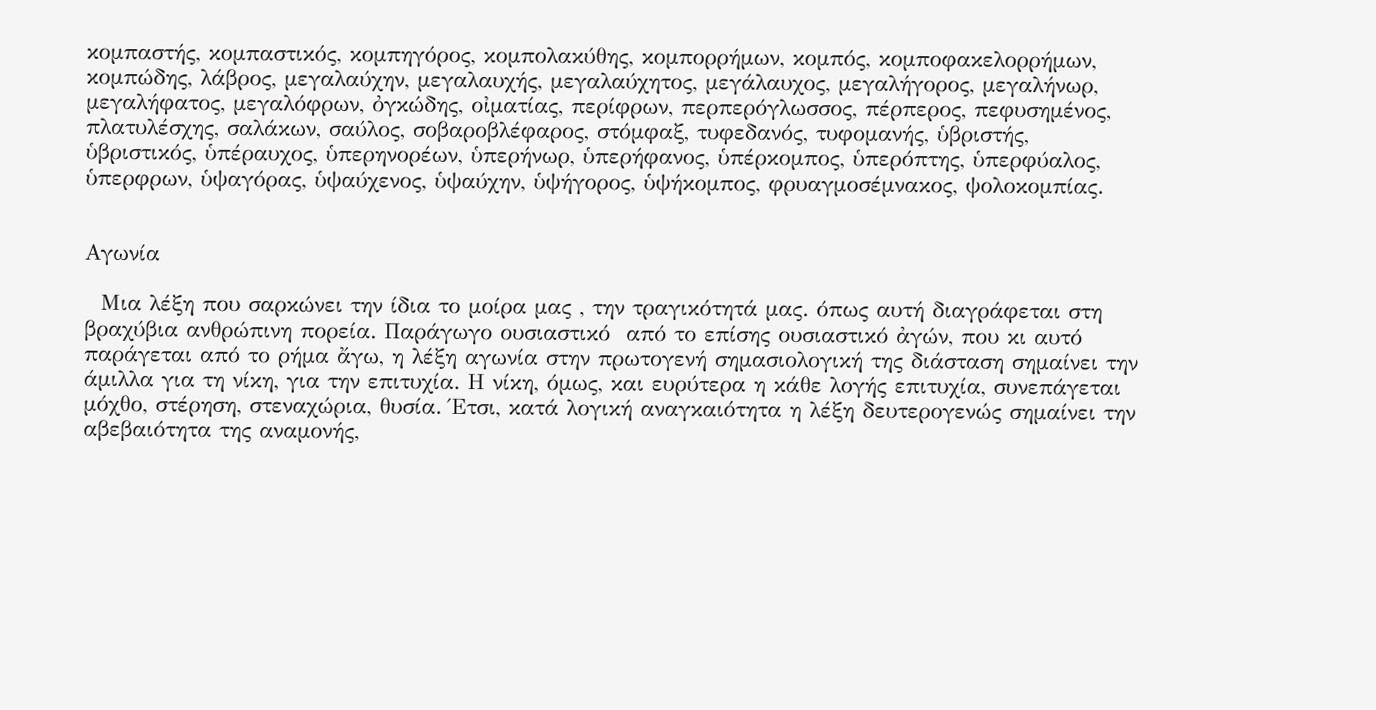κομπαστής, κομπαστικός, κομπηγόρος, κομπολακύθης, κομπορρήμων, κομπός, κομποφακελορρήμων, κομπώδης, λάβρος, μεγαλαύχην, μεγαλαυχής, μεγαλαύχητος, μεγάλαυχος, μεγαλήγορος, μεγαλήνωρ, μεγαλήφατος, μεγαλόφρων, ὀγκώδης, οἰματίας, περίφρων, περπερόγλωσσος, πέρπερος, πεφυσημένος, πλατυλέσχης, σαλάκων, σαύλος, σοβαροβλέφαρος, στόμφαξ, τυφεδανός, τυφομανής, ὑβριστής, ὑβριστικός, ὑπέραυχος, ὑπερηνορέων, ὑπερήνωρ, ὑπερήφανος, ὑπέρκομπος, ὑπερόπτης, ὑπερφύαλος, ὑπερφρων, ὑψαγόρας, ὑψαύχενος, ὑψαύχην, ὑψήγορος, ὑψήκομπος, φρυαγμοσέμνακος, ψολοκομπίας.


Αγωνία

  Μια λέξη που σαρκώνει την ίδια το μοίρα μας , την τραγικότητά μας. όπως αυτή διαγράφεται στη βραχύβια ανθρώπινη πορεία. Παράγωγο ουσιαστικό  από το επίσης ουσιαστικό ἀγών, που κι αυτό παράγεται από το ρήμα ἄγω, η λέξη αγωνία στην πρωτογενή σημασιολογική της διάσταση σημαίνει την άμιλλα για τη νίκη, για την επιτυχία. Η νίκη, όμως, και ευρύτερα η κάθε λογής επιτυχία, συνεπάγεται μόχθο, στέρηση, στεναχώρια, θυσία. Έτσι, κατά λογική αναγκαιότητα η λέξη δευτερογενώς σημαίνει την αβεβαιότητα της αναμονής,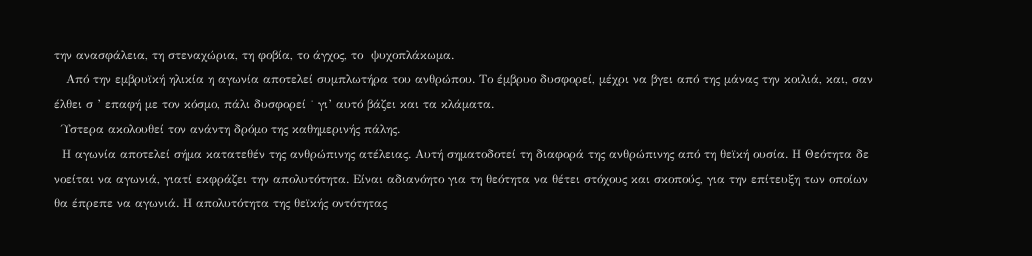την ανασφάλεια, τη στεναχώρια, τη φοβία, το άγχος, το  ψυχοπλάκωμα.
   Από την εμβρυϊκή ηλικία η αγωνία αποτελεί συμπλωτήρα του ανθρώπου. Το έμβρυο δυσφορεί, μέχρι να βγει από της μάνας την κοιλιά, και, σαν έλθει σ ’ επαφή με τον κόσμο, πάλι δυσφορεί ˙ γι’ αυτό βάζει και τα κλάματα.
  Ύστερα ακολουθεί τον ανάντη δρόμο της καθημερινής πάλης.
  Η αγωνία αποτελεί σήμα κατατεθέν της ανθρώπινης ατέλειας. Αυτή σηματοδοτεί τη διαφορά της ανθρώπινης από τη θεϊκή ουσία. Η Θεότητα δε νοείται να αγωνιά, γιατί εκφράζει την απολυτότητα. Είναι αδιανόητο για τη θεότητα να θέτει στόχους και σκοπούς, για την επίτευξη των οποίων θα έπρεπε να αγωνιά. Η απολυτότητα της θεϊκής οντότητας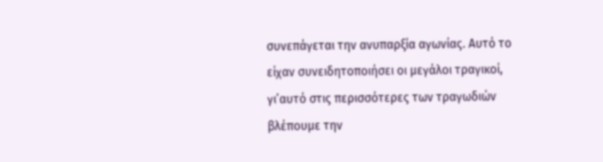συνεπάγεται την ανυπαρξία αγωνίας. Αυτό το είχαν συνειδητοποιήσει οι μεγάλοι τραγικοί, γι’αυτό στις περισσότερες των τραγωδιών βλέπουμε την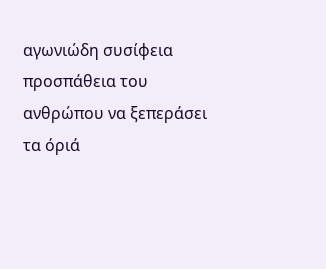αγωνιώδη συσίφεια προσπάθεια του ανθρώπου να ξεπεράσει τα όριά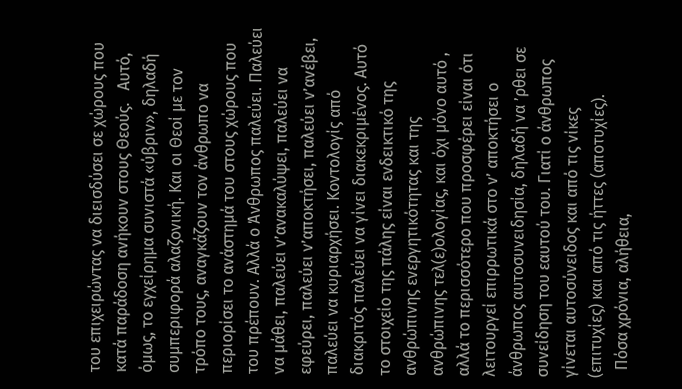του επιχειρώντας να διεισδύσει σε χώρους που κατά παράδοση ανήκουν στους Θεούς.   Αυτό, όμως, το εγχείρημα συνιστά «ύβριν», δηλαδή συμπεριφορά αλαζονική. Και οι Θεοί με τον τρόπο τους, αναγκάζουν τον άνθρωπο να περιορίσει το ανάστημά του στους χώρους που του πρέπουν. Αλλά ο Άνθρωπος παλεύει. Παλεύει να μάθει, παλεύει ν’ανακαλύψει, παλεύει να εφεύρει, παλεύει ν’αποκτήσει, παλεύει ν’ανέβει, παλεύει να κυριαρχήσει. Κοντολογίς από διακριτός παλεύει να γίνει διακεκριμένος. Αυτό το στοιχείο της πάλης είναι ενδεικτικό της ανθρώπινης ενεργητικότητας και της ανθρώπινης τελ(ε)ολογίας, και όχι μόνο αυτό , αλλά το περισσότερο που προσφέρει είναι ότι λειτουργεί επιρρωτικά στο ν’ αποκτήσει ο άνθρωπος αυτοσυνειδησία, δηλαδή να ’ρθει σε συνείδηση του εαυτού του. Γιατί ο άνθρωπος γίνεται αυτοσύνειδος και από τις νίκες (επιτυχίες) και από τις ήττες (αποτυχίες).
  Πόσα χρόνια, αλήθεια,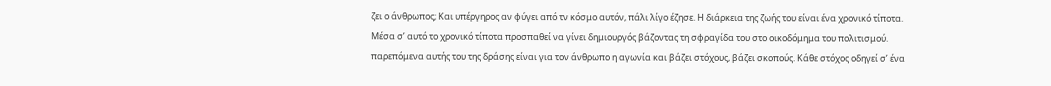ζει ο άνθρωπος; Και υπέργηρος αν φύγει από τν κόσμο αυτόν, πάλι λίγο έζησε. Η διάρκεια της ζωής του είναι ένα χρονικό τίποτα. Μέσα σ’ αυτό το χρονικό τίποτα προσπαθεί να γίνει δημιουργός βάζοντας τη σφραγίδα του στο οικοδόμημα του πολιτισμού. παρεπόμενα αυτής του της δράσης είναι για τον άνθρωπο η αγωνία και βάζει στόχους, βάζει σκοπούς. Κάθε στόχος οδηγεί σ’ ένα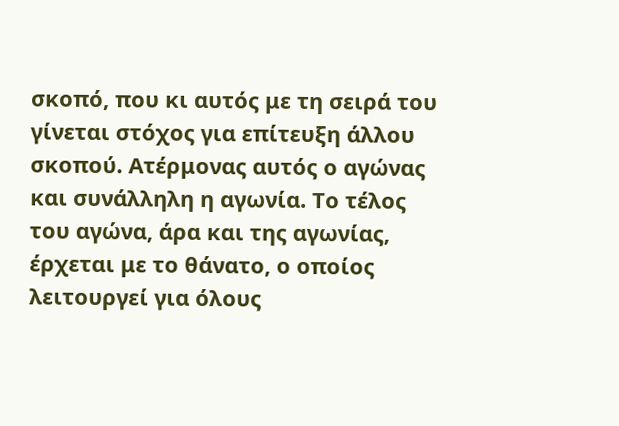σκοπό, που κι αυτός με τη σειρά του γίνεται στόχος για επίτευξη άλλου σκοπού. Ατέρμονας αυτός ο αγώνας και συνάλληλη η αγωνία. Το τέλος του αγώνα, άρα και της αγωνίας, έρχεται με το θάνατο, ο οποίος λειτουργεί για όλους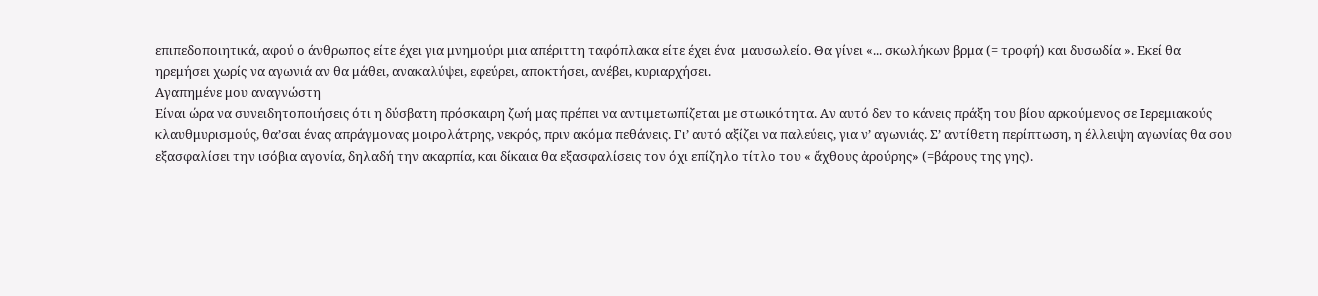επιπεδοποιητικά, αφού ο άνθρωπος είτε έχει για μνημούρι μια απέριττη ταφόπλακα είτε έχει ένα  μαυσωλείο. Θα γίνει «... σκωλήκων βρμα (= τροφή) και δυσωδία ». Εκεί θα ηρεμήσει χωρίς να αγωνιά αν θα μάθει, ανακαλύψει, εφεύρει, αποκτήσει, ανέβει, κυριαρχήσει.
Αγαπημένε μου αναγνώστη
Είναι ώρα να συνειδητοποιήσεις ότι η δύσβατη πρόσκαιρη ζωή μας πρέπει να αντιμετωπίζεται με στωικότητα. Αν αυτό δεν το κάνεις πράξη του βίου αρκούμενος σε Ιερεμιακούς κλαυθμυρισμούς, θα’σαι ένας απράγμονας μοιρολάτρης, νεκρός, πριν ακόμα πεθάνεις. Γι’ αυτό αξίζει να παλεύεις, για ν’ αγωνιάς. Σ’ αντίθετη περίπτωση, η έλλειψη αγωνίας θα σου εξασφαλίσει την ισόβια αγονία, δηλαδή την ακαρπία, και δίκαια θα εξασφαλίσεις τον όχι επίζηλο τίτλο του « ἄχθους ἀρούρης» (=βάρους της γης).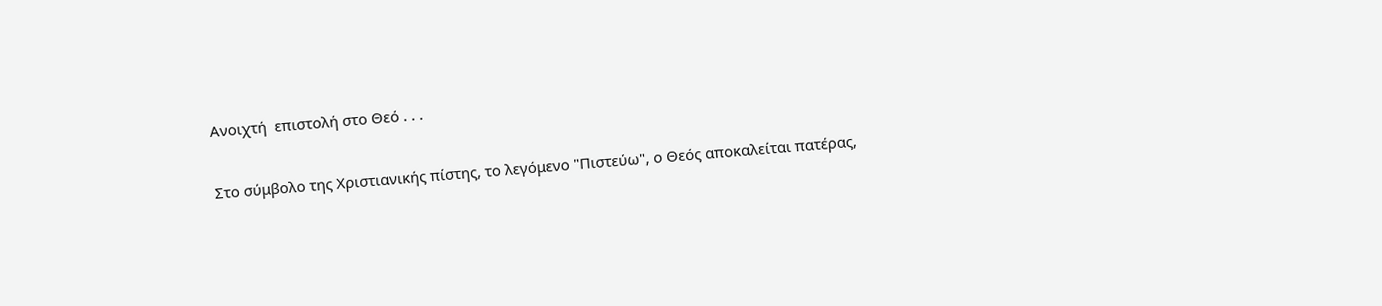Ανοιχτή  επιστολή στο Θεό . . .

Στο σύμβολο της Χριστιανικής πίστης, το λεγόμενο "Πιστεύω", ο Θεός αποκαλείται πατέρας,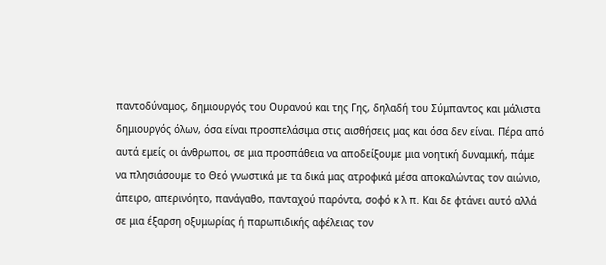παντοδύναμος, δημιουργός του Ουρανού και της Γης, δηλαδή του Σύμπαντος και μάλιστα δημιουργός όλων, όσα είναι προσπελάσιμα στις αισθήσεις μας και όσα δεν είναι. Πέρα από αυτά εμείς οι άνθρωποι, σε μια προσπάθεια να αποδείξουμε μια νοητική δυναμική, πάμε να πλησιάσουμε το Θεό γνωστικά με τα δικά μας ατροφικά μέσα αποκαλώντας τον αιώνιο, άπειρο, απερινόητο, πανάγαθο, πανταχού παρόντα, σοφό κ λ π. Και δε φτάνει αυτό αλλά σε μια έξαρση οξυμωρίας ή παρωπιδικής αφέλειας τον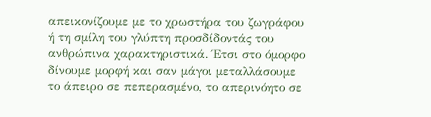απεικονίζουμε με το χρωστήρα του ζωγράφου ή τη σμίλη του γλύπτη προσδίδοντάς του ανθρώπινα χαρακτηριστικά. Έτσι στο όμορφο δίνουμε μορφή και σαν μάγοι μεταλλάσουμε το άπειρο σε πεπερασμένο, το απερινόητο σε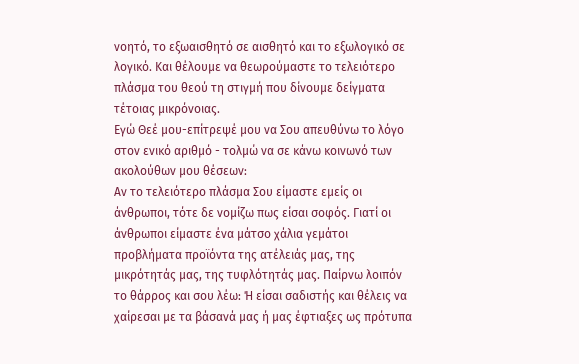νοητό, το εξωαισθητό σε αισθητό και το εξωλογικό σε λογικό. Και θέλουμε να θεωρούμαστε το τελειότερο πλάσμα του θεού τη στιγμή που δίνουμε δείγματα τέτοιας μικρόνοιας.
Εγώ Θεέ μου-επίτρεψέ μου να Σου απευθύνω το λόγο στον ενικό αριθμό - τολμώ να σε κάνω κοινωνό των ακολούθων μου θέσεων:
Αν το τελειότερο πλάσμα Σου είμαστε εμείς οι άνθρωποι, τότε δε νομίζω πως είσαι σοφός. Γιατί οι άνθρωποι είμαστε ένα μάτσο χάλια γεμάτοι προβλήματα προϊόντα της ατέλειάς μας, της μικρότητάς μας, της τυφλότητάς μας. Παίρνω λοιπόν το θάρρος και σου λέω: Ή είσαι σαδιστής και θέλεις να χαίρεσαι με τα βάσανά μας ή μας έφτιαξες ως πρότυπα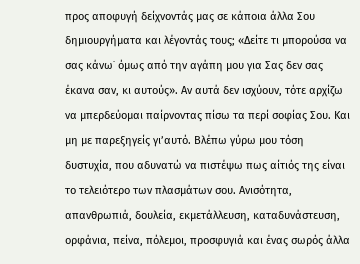προς αποφυγή δείχνοντάς μας σε κάποια άλλα Σου δημιουργήματα και λέγοντάς τους; «Δείτε τι μπορούσα να σας κάνω˙ όμως από την αγάπη μου για Σας δεν σας έκανα σαν, κι αυτούς». Αν αυτά δεν ισχύουν, τότε αρχίζω να μπερδεύομαι παίρνοντας πίσω τα περί σοφίας Σου. Και μη με παρεξηγείς γι’αυτό. Βλέπω γύρω μου τόση δυστυχία, που αδυνατώ να πιστέψω πως αίτιός της είναι το τελειότερο των πλασμάτων σου. Ανισότητα, απανθρωπιά, δουλεία, εκμετάλλευση, καταδυνάστευση, ορφάνια, πείνα, πόλεμοι, προσφυγιά και ένας σωρός άλλα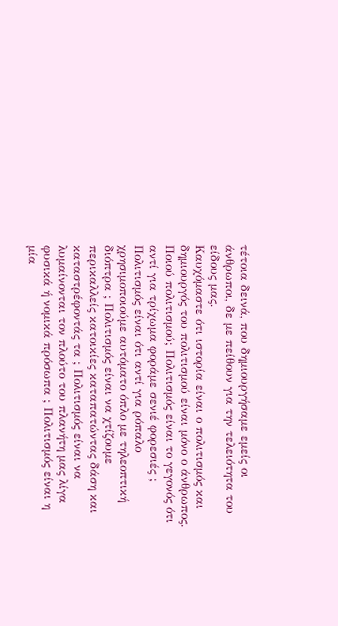τέτοια δεινά, που δημιουργήσαμε εμείς οι άνθρωποι, δε με πείθουν για την τελειότητα του είδους μας.
Καυχόμαστε ότι ιστορία είναι ο πολιτισμός και δημιουργός του πολιτισμού είναι μόνο ο άνθρωπος.
Ποιού πολιτισμού; Πολιτισμός είναι το γεγονός ότι αντί για τρίχωμα φοράμε σενιέ φορεσιές ; Πολιτισμός είναι ότι αντί για ρόπαλο χρησιμοποιούμε αυτόματο όπλο με τηλεοπτική διόπτρα ; Πολιτισμός είναι να χτίζουμε περικαλλείς κατοικίες καταπατώντας δάση και καταστρέφοντάς τα ; Πολιτισμός είναι να λυμαίνονται τον πλούτο του πλανήτη μας λίγα φυσικά ή νομικά πρόσωπα ; Πολιτισμός είναι η μία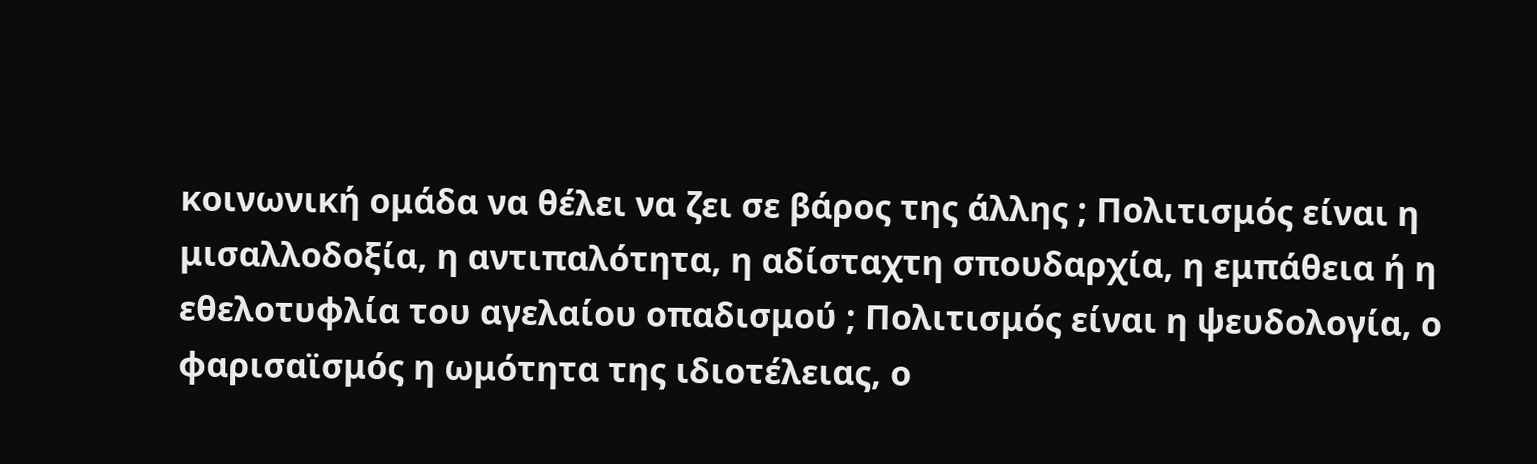κοινωνική ομάδα να θέλει να ζει σε βάρος της άλλης ; Πολιτισμός είναι η μισαλλοδοξία, η αντιπαλότητα, η αδίσταχτη σπουδαρχία, η εμπάθεια ή η εθελοτυφλία του αγελαίου οπαδισμού ; Πολιτισμός είναι η ψευδολογία, ο
φαρισαϊσμός η ωμότητα της ιδιοτέλειας, ο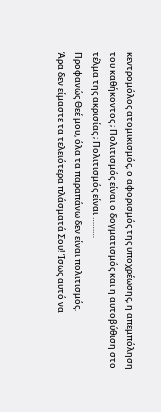κεντρομόλος ατομικισμός, ο αφορισμός της υποχρέωσης, η απεμπόληση του καθήκοντος ; Πολιτισμός είναι ο δογματισμός και η αυτοβύθιση στο τέλμα της ακρισίας ; Πολιτισμός είναι ………
Προφανώς Θεέ μου, όλα τα παραπάνω δεν είναι πολιτισμός.
Άρα δεν είμαστε τα τελειότερα πλάσματά Σου! Ίσως αυτό να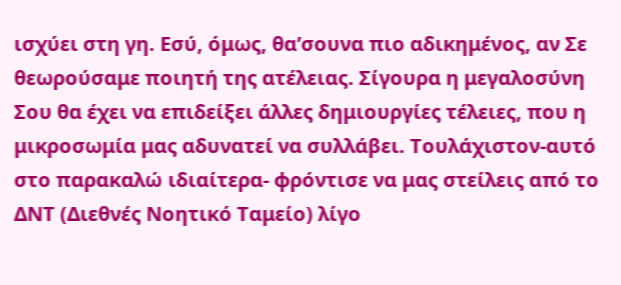ισχύει στη γη. Εσύ, όμως, θα’σουνα πιο αδικημένος, αν Σε θεωρούσαμε ποιητή της ατέλειας. Σίγουρα η μεγαλοσύνη Σου θα έχει να επιδείξει άλλες δημιουργίες τέλειες, που η μικροσωμία μας αδυνατεί να συλλάβει. Τουλάχιστον-αυτό στο παρακαλώ ιδιαίτερα- φρόντισε να μας στείλεις από το ΔΝΤ (Διεθνές Νοητικό Ταμείο) λίγο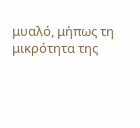μυαλό, μήπως τη μικρότητα της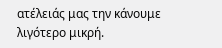ατέλειάς μας την κάνουμε λιγότερο μικρή.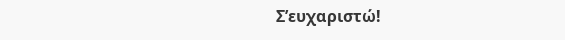Σ’ευχαριστώ!